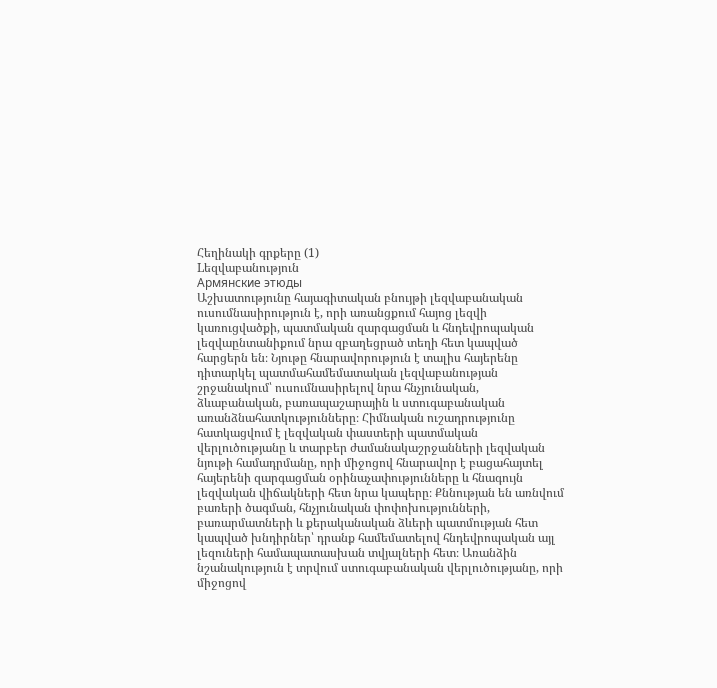Հեղինակի գրքերը (1)
Lեզվաբանություն
Армянские этюды
Աշխատությունը հայագիտական բնույթի լեզվաբանական ուսումնասիրություն է, որի առանցքում հայոց լեզվի կառուցվածքի, պատմական զարգացման և հնդեվրոպական լեզվաընտանիքում նրա զբաղեցրած տեղի հետ կապված հարցերն են։ Նյութը հնարավորություն է տալիս հայերենը դիտարկել պատմահամեմատական լեզվաբանության շրջանակում՝ ուսումնասիրելով նրա հնչյունական, ձևաբանական, բառապաշարային և ստուգաբանական առանձնահատկությունները։ Հիմնական ուշադրությունը հատկացվում է լեզվական փաստերի պատմական վերլուծությանը և տարբեր ժամանակաշրջանների լեզվական նյութի համադրմանը, որի միջոցով հնարավոր է բացահայտել հայերենի զարգացման օրինաչափությունները և հնագույն լեզվական վիճակների հետ նրա կապերը։ Քննության են առնվում բառերի ծագման, հնչյունական փոփոխությունների, բառարմատների և քերականական ձևերի պատմության հետ կապված խնդիրներ՝ դրանք համեմատելով հնդեվրոպական այլ լեզուների համապատասխան տվյալների հետ։ Առանձին նշանակություն է տրվում ստուգաբանական վերլուծությանը, որի միջոցով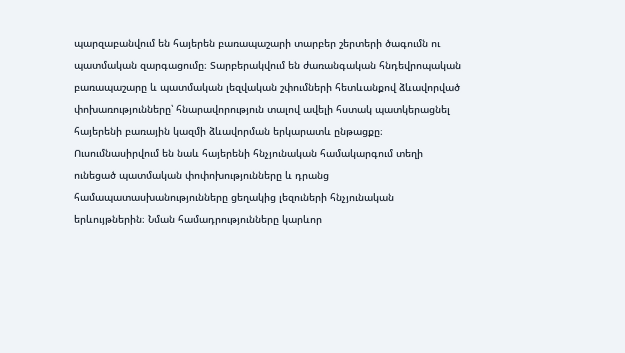պարզաբանվում են հայերեն բառապաշարի տարբեր շերտերի ծագումն ու պատմական զարգացումը։ Տարբերակվում են ժառանգական հնդեվրոպական բառապաշարը և պատմական լեզվական շփումների հետևանքով ձևավորված փոխառությունները՝ հնարավորություն տալով ավելի հստակ պատկերացնել հայերենի բառային կազմի ձևավորման երկարատև ընթացքը։ Ուսումնասիրվում են նաև հայերենի հնչյունական համակարգում տեղի ունեցած պատմական փոփոխությունները և դրանց համապատասխանությունները ցեղակից լեզուների հնչյունական երևույթներին։ Նման համադրությունները կարևոր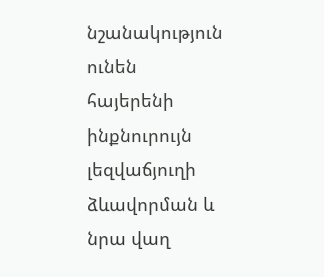նշանակություն ունեն հայերենի ինքնուրույն լեզվաճյուղի ձևավորման և նրա վաղ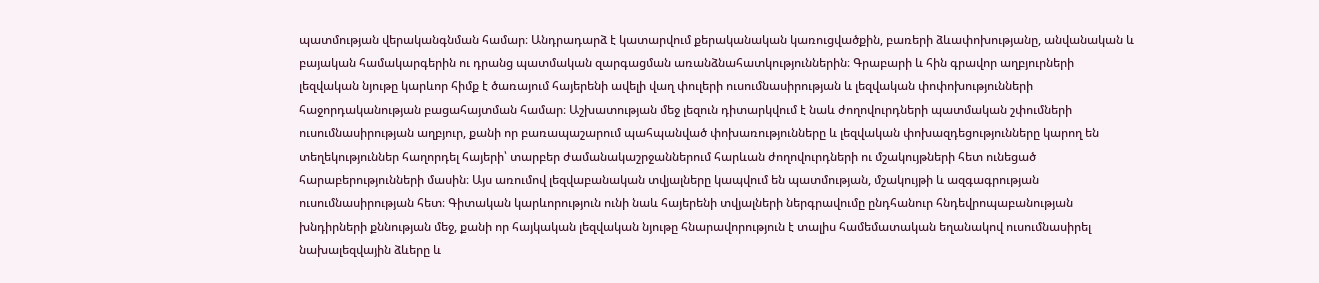պատմության վերականգնման համար։ Անդրադարձ է կատարվում քերականական կառուցվածքին, բառերի ձևափոխությանը, անվանական և բայական համակարգերին ու դրանց պատմական զարգացման առանձնահատկություններին։ Գրաբարի և հին գրավոր աղբյուրների լեզվական նյութը կարևոր հիմք է ծառայում հայերենի ավելի վաղ փուլերի ուսումնասիրության և լեզվական փոփոխությունների հաջորդականության բացահայտման համար։ Աշխատության մեջ լեզուն դիտարկվում է նաև ժողովուրդների պատմական շփումների ուսումնասիրության աղբյուր, քանի որ բառապաշարում պահպանված փոխառությունները և լեզվական փոխազդեցությունները կարող են տեղեկություններ հաղորդել հայերի՝ տարբեր ժամանակաշրջաններում հարևան ժողովուրդների ու մշակույթների հետ ունեցած հարաբերությունների մասին։ Այս առումով լեզվաբանական տվյալները կապվում են պատմության, մշակույթի և ազգագրության ուսումնասիրության հետ։ Գիտական կարևորություն ունի նաև հայերենի տվյալների ներգրավումը ընդհանուր հնդեվրոպաբանության խնդիրների քննության մեջ, քանի որ հայկական լեզվական նյութը հնարավորություն է տալիս համեմատական եղանակով ուսումնասիրել նախալեզվային ձևերը և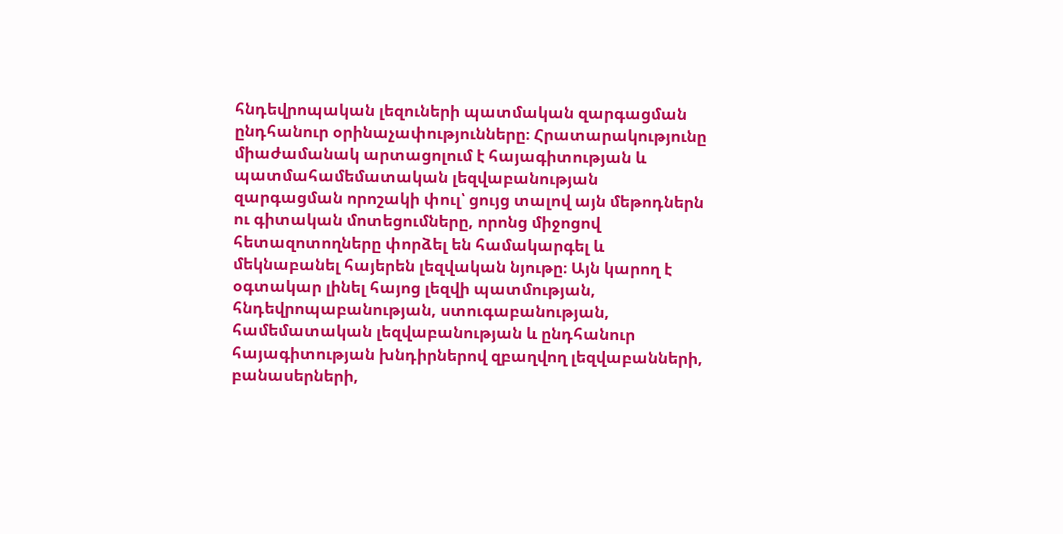հնդեվրոպական լեզուների պատմական զարգացման ընդհանուր օրինաչափությունները։ Հրատարակությունը միաժամանակ արտացոլում է հայագիտության և պատմահամեմատական լեզվաբանության զարգացման որոշակի փուլ՝ ցույց տալով այն մեթոդներն ու գիտական մոտեցումները, որոնց միջոցով հետազոտողները փորձել են համակարգել և մեկնաբանել հայերեն լեզվական նյութը։ Այն կարող է օգտակար լինել հայոց լեզվի պատմության, հնդեվրոպաբանության, ստուգաբանության, համեմատական լեզվաբանության և ընդհանուր հայագիտության խնդիրներով զբաղվող լեզվաբանների, բանասերների,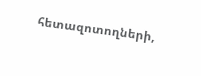հետազոտողների,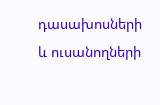դասախոսների և ուսանողների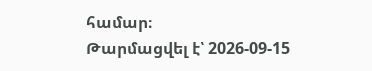համար։
Թարմացվել է՝ 2026-09-15